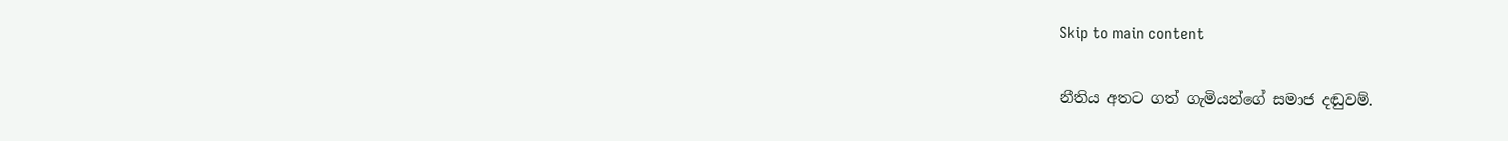Skip to main content

නීතිය අතට ගත් ගැමියන්ගේ සමාජ දඬුවම්.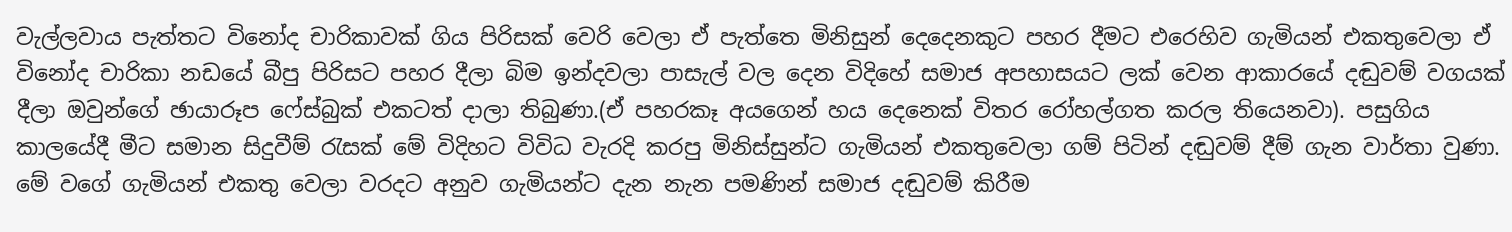වැල්ලවාය පැත්තට විනෝද චාරිකාවක් ගිය පිරිසක් වෙරි වෙලා ඒ පැත්තෙ මිනිසුන් දෙදෙනකුට පහර දීමට එරෙහිව ගැමියන් එකතුවෙලා ඒ විනෝද චාරිකා නඩයේ බීපු පිරිසට පහර දීලා බිම ඉන්දවලා පාසැල් වල දෙන විදිහේ සමාජ අපහාසයට ලක් වෙන ආකාරයේ දඬුවම් වගයක් දීලා ඔවුන්ගේ ඡායාරූප ෆේස්බුක් එකටත් දාලා තිබුණා.(ඒ පහරකෑ අයගෙන් හය දෙනෙක් විතර රෝහල්ගත කරල තියෙනවා). පසුගිය කාලයේදී මීට සමාන සිදුවීම් රැසක් මේ විදිහට විවිධ වැරදි කරපු මිනිස්සුන්ට ගැමියන් එකතුවෙලා ගම් පිටින් දඬුවම් දීම් ගැන වාර්තා වුණා. මේ වගේ ගැමියන් එකතු වෙලා වරදට අනුව ගැමියන්ට දැන නැන පමණින් සමාජ දඬුවම් කිරීම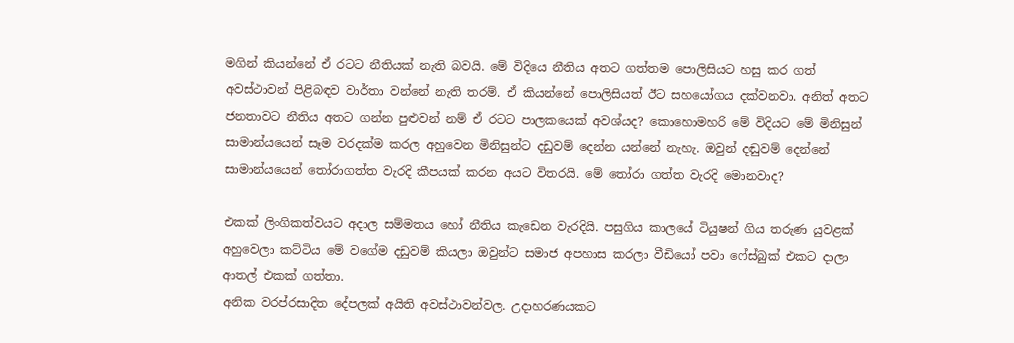මගින් කියන්නේ ඒ රටට නීතියක් නැති බවයි. මේ විදියෙ නීතිය අතට ගත්තම පොලිසියට හසු කර ගත් අවස්ථාවන් පිළිබඳව වාර්තා වන්නේ නැති තරම්. ඒ කියන්නේ පොලිසියත් ඊට සහයෝගය දක්වනවා. අනිත් අතට ජනතාවට නීතිය අතට ගන්න පුළුවන් නම් ඒ රටට පාලකයෙක් අවශ්යද? කොහොමහරි මේ විදියට මේ මිනිසුන් සාමාන්යයෙන් සෑම වරදක්ම කරල අහුවෙන මිනිසුන්ට දඩුවම් දෙන්න යන්නේ නැහැ. ඔවුන් දඬුවම් දෙන්නේ සාමාන්යයෙන් තෝරාගත්ත වැරදි කීපයක් කරන අයට විතරයි. මේ තෝරා ගත්ත වැරදි මොනවාද?

එකක් ලිංගිකත්වයට අදාල සම්මතය හෝ නීතිය කැඩෙන වැරදියි. පසුගිය කාලයේ ටියුෂන් ගිය තරුණ යුවළක් අහුවෙලා කට්ටිය මේ වගේම දඩුවම් කියලා ඔවුන්ට සමාජ අපහාස කරලා වීඩියෝ පවා ෆේස්බුක් එකට දාලා ආතල් එකක් ගත්තා.
අනික වරප්රසාදිත දේපලක් අයිති අවස්ථාවන්වල. උදාහරණයකට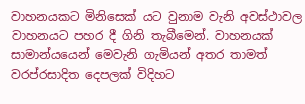වාහනයකට මිනිසෙක් යට වුනාම වැනි අවස්ථාවල වාහනයට පහර දී ගිනි තැබීමෙන්. වාහනයක් සාමාන්යයෙන් මෙවැනි ගැමියන් අතර තාමත් වරප්රසාදිත දෙපලක් විදිහට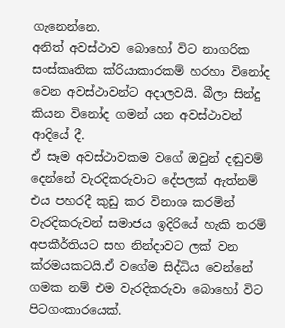ගැනෙන්නෙ.
අනිත් අවස්ථාව බොහෝ විට නාගරික සංස්කෘතික ක්රියාකාරකම් හරහා විනෝද වෙන අවස්ථාවන්ට අදාලවයි. බීලා සින්දු කියන විනෝද ගමන් යන අවස්ථාවන් ආදියේ දී.
ඒ සෑම අවස්ථාවකම වගේ ඔවුන් දඬුවම් දෙන්නේ වැරදිකරුවාට දේපලක් ඇත්නම් එය පහරදී කුඩු කර විනාශ කරමින් වැරදිකරුවන් සමාජය ඉදිරියේ හැකි තරම් අපකීර්තියට සහ නින්දාවට ලක් වන ක්රමයකටයි.ඒ වගේම සිද්ධිය වෙන්නේ ගමක නම් එම වැරදිකරුවා බොහෝ විට පිටගංකාරයෙක්.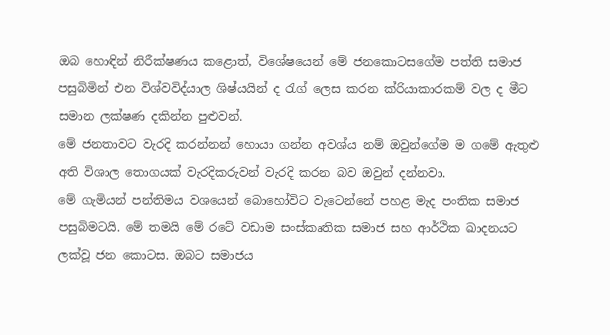ඔබ හොඳින් නිරීක්ෂණය කළොත්, විශේෂයෙන් මේ ජනකොටසගේම පත්ති සමාජ පසුබිමින් එන විශ්වවිද්යාල ශිෂ්යයින් ද රැග් ලෙස කරන ක්රියාකාරකම් වල ද මීට සමාන ලක්ෂණ දකින්න පුළුවන්.
මේ ජනතාවට වැරදි කරන්නන් හොයා ගන්න අවශ්ය නම් ඔවුන්ගේම ම ගමේ ඇතුළු අති විශාල තොගයක් වැරදිකරුවන් වැරදි කරන බව ඔවුන් දන්නවා.
මේ ගැමියන් පන්තිමය වශයෙන් බොහෝවිට වැටෙන්නේ පහළ මැද පංතික සමාජ පසුබිමටයි. මේ තමයි මේ රටේ වඩාම සංස්කෘතික සමාජ සහ ආර්ථික ඛාදනයට ලක්වූ ජන කොටස. ඔබට සමාජය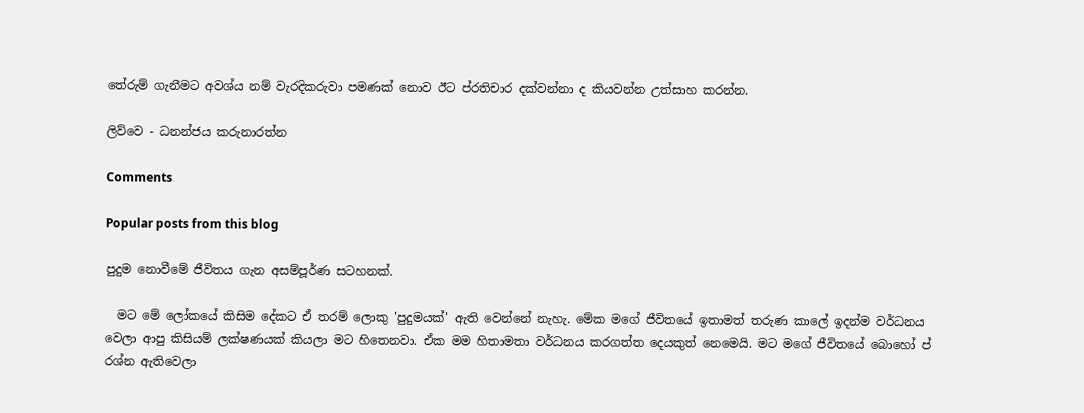තේරුම් ගැනීමට අවශ්ය නම් වැරදිකරුවා පමණක් නොව ඊට ප්රතිචාර දක්වන්නා ද කියවන්න උත්සාහ කරන්න.

ලිව්වෙ - ධනන්ජය කරුනාරත්න

Comments

Popular posts from this blog

පුදුම නොවීමේ ජීවිතය ගැන අසම්පූර්ණ සටහනක්.

  මට මේ ලෝකයේ කිසිම දේකට ඒ තරම් ලොකු 'පුදුමයක්' ඇති වෙන්නේ නැහැ. මේක මගේ ජීවිතයේ ඉතාමත් තරුණ කාලේ ඉදන්ම වර්ධනය වෙලා ආපු කිසියම් ලක්ෂණයක් කියලා මට හිතෙනවා. ඒක මම හිතාමතා වර්ධනය කරගත්ත දෙයකුත් නෙමෙයි. මට මගේ ජීවිතයේ බොහෝ ප් ‍ රශ්න ඇතිවෙලා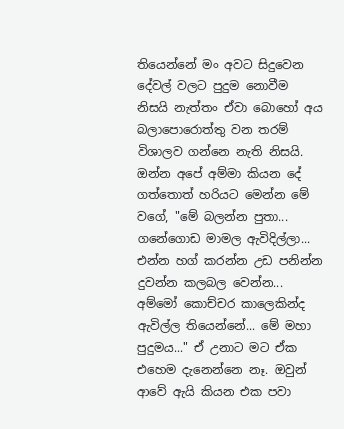තියෙන්නේ මං අවට සිදුවෙන දේවල් වලට පුදුම නොවීම නිසයි නැත්තං ඒවා බොහෝ අය බලාපොරොත්තු වන තරම් විශාලව ගන්නෙ නැති නිසයි. ඔන්න අපේ අම්මා කියන දේ ගත්තොත් හරියට මෙන්න මේ වගේ, "මේ බලන්න පුතා... ගනේගොඩ මාමල ඇවිදිල්ලා... එන්න හග් කරන්න උඩ පනින්න දුවන්න කලබල වෙන්න... අම්මෝ කොච්චර කාලෙකින්ද ඇවිල්ල තියෙන්නේ... මේ මහා පුදුමය..." ඒ උනාට මට ඒක එහෙම දැනෙන්නෙ නෑ. ඔවුන් ආවේ ඇයි කියන එක පවා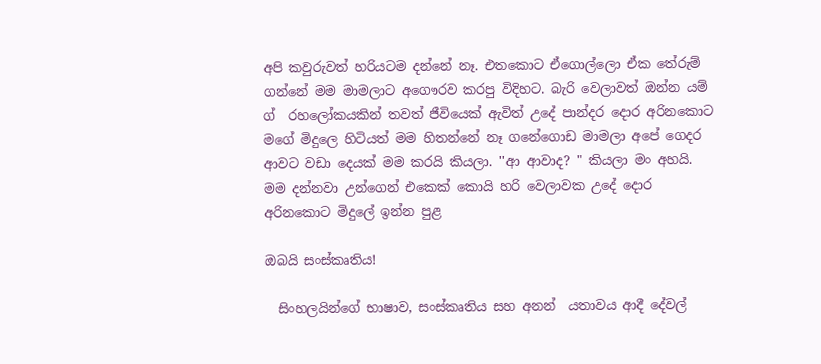අපි කවුරුවත් හරියටම දන්නේ නෑ. එතකොට ඒගොල්ලො ඒක තේරුම් ගන්නේ මම මාමලාට අගෞරව කරපු විදිහට. බැරි වෙලාවත් ඔන්න යම් ග් ‍ රහලෝකයකින් තවත් ජීවියෙක් ඇවිත් උදේ පාන්දර දොර අරිනකොට මගේ මිදුලෙ හිටියත් මම හිතන්නේ නෑ ගනේගොඩ මාමලා අපේ ගෙදර ආවට වඩා දෙයක් මම කරයි කියලා. ''ආ ආවාද? " කියලා මං අහයි. මම දන්නවා උන්ගෙන් එකෙක් කොයි හරි වෙලාවක උදේ දොර අරිනකොට මිදුලේ ඉන්න පුළ

ඔබයි සංස්කෘතිය!

  සිංහලයින්ගේ භාෂාව, සංස්කෘතිය සහ අනන් ‍ යතාවය ආදී දේවල්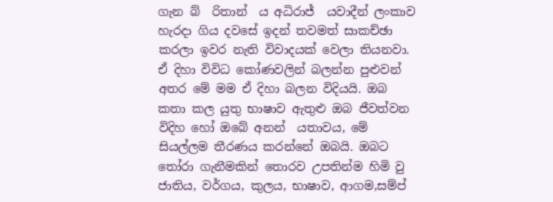ගැන බ් ‍ රිතාන් ‍ ය අධිරාජ් ‍ යවාදීන් ලංකාව හැරදා ගිය දවසේ ඉදන් තවමත් සාකච්ඡා කරලා ඉවර නැති විවාදයක් වෙලා තියනවා. ඒ දිහා විවිධ කෝණවලින් බලන්න පුළුවන් අතර මේ මම ඒ දිහා බලන විදියයි. ඔබ කතා කල යුතු භාෂාව ඇතුළු ඔබ ජීවත්වන විදිහ හෝ ඔබේ අනන් ‍ යතාවය, මේ සියල්ලම තීරණය කරන්නේ ඔබයි. ඔබට තෝරා ගැනීමකින් තොරව උපතින්ම හිමි වු ජාතිය, වර්ගය, කුලය, භාෂාව, ආගම,සම්ප් ‍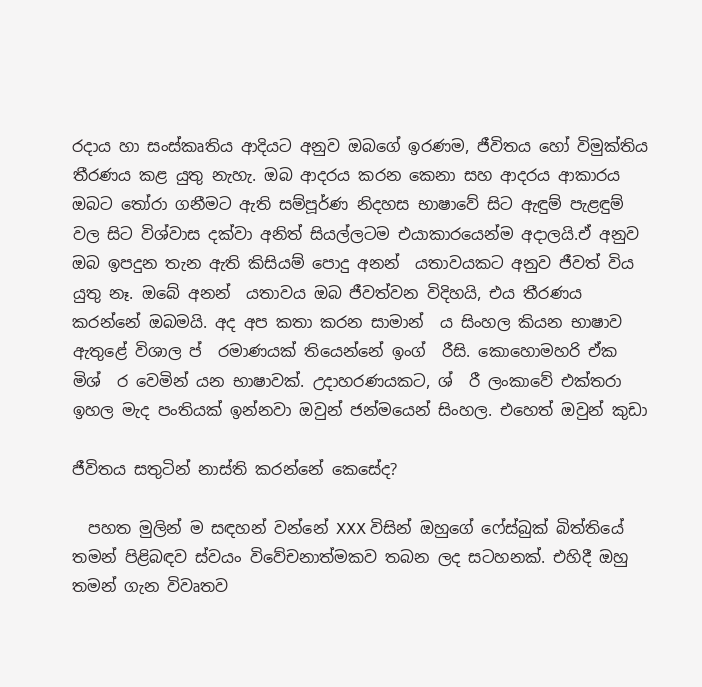රදාය හා සංස්කෘතිය ආදියට අනුව ඔබගේ ඉරණම, ජීවිතය හෝ විමුක්තිය තීරණය කළ යුතු නැහැ. ඔබ ආදරය කරන කෙනා සහ ආදරය ආකාරය ඔබට තෝරා ගනීමට ඇති සම්පූර්ණ නිදහස භාෂාවේ සිට ඇඳුම් පැළඳුම් වල සිට විශ්වාස දක්වා අනිත් සියල්ලටම එයාකාරයෙන්ම අදාලයි.ඒ අනුව ඔබ ඉපදුන තැන ඇති කිසියම් පොදු අනන් ‍ යතාවයකට අනුව ජීවත් විය යුතු නෑ. ඔබේ අනන් ‍ යතාවය ඔබ ජීවත්වන විදිහයි, එය තීරණය කරන්නේ ඔබමයි. අද අප කතා කරන සාමාන් ‍ ය සිංහල කියන භාෂාව ඇතුළේ විශාල ප් ‍ රමාණයක් තියෙන්නේ ඉංග් ‍ රීසි. කොහොමහරි ඒක මිශ් ‍ ර වෙමින් යන භාෂාවක්. උදාහරණයකට, ශ් ‍ රී ලංකාවේ එක්තරා ඉහල මැද පංතියක් ඉන්නවා ඔවුන් ජන්මයෙන් සිංහල. එහෙත් ඔවුන් කුඩා

ජීවිතය සතුටින් නාස්ති කරන්නේ කෙසේද?

  පහත මුලින් ම සඳහන් වන්නේ XXX විසින් ඔහුගේ ෆේස්බුක් බිත්තියේ තමන් පිළිබඳව ස්වයං විවේචනාත්මකව තබන ලද සටහනක්. එහිදී ඔහු තමන් ගැන විවෘතව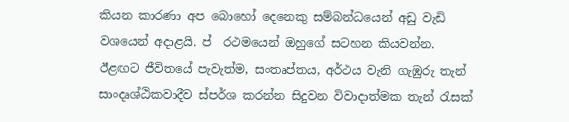කියන කාරණා අප බොහෝ දෙනෙකු සම්බන්ධයෙන් අඩු වැඩි වශයෙන් අදාළයි. ප් ‍ රථමයෙන් ඔහුගේ සටහන කියවන්න. ඊළඟට ජීවිතයේ පැවැත්ම, සංතෘප්තය, අර්ථය වැනි ගැඹුරු තැන් සාංදෘශ්ඨිකවාදීව ස්පර්ශ කරන්න සිදුවන විවාදාත්මක තැන් රැසක්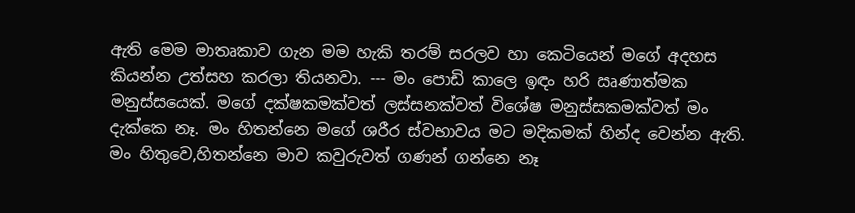ඇති මෙම මාතෘකාව ගැන මම හැකි තරම් සරලව හා කෙටියෙන් මගේ අදහස කියන්න උත්සහ කරලා තියනවා. --- මං පොඩි කාලෙ ඉඳං හරි ඍණාත්මක මනුස්සයෙක්. මගේ දක්ෂකමක්වත් ලස්සනක්වත් විශේෂ මනුස්සකමක්වත් මං දැක්කෙ නෑ. මං හිතන්නෙ මගේ ශරීර ස්වභාවය මට මදිකමක් හින්ද වෙන්න ඇති. මං හිතුවෙ,හිතන්නෙ මාව කවුරුවත් ගණන් ගන්නෙ නෑ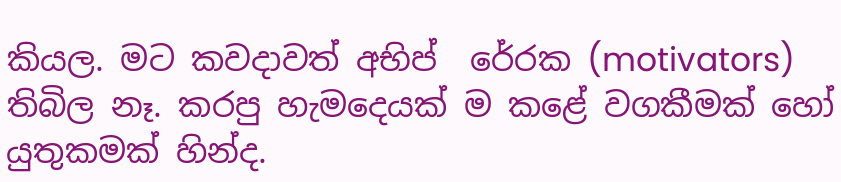කියල. මට කවදාවත් අභිප් ‍ රේරක (motivators) තිබිල නෑ. කරපු හැමදෙයක් ම කළේ වගකීමක් හෝ යුතුකමක් හින්ද.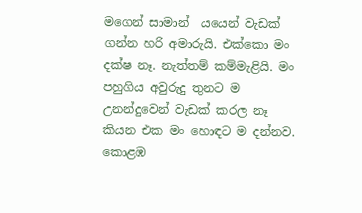මගෙන් සාමාන් ‍ යයෙන් වැඩක් ගන්න හරි අමාරුයි. එක්කො මං දක්ෂ නෑ. නැත්තම් කම්මැළියි. මං පහුගිය අවුරුදු තුනට ම උනන්දුවෙන් වැඩක් කරල නෑ කියන එක මං හොඳට ම දන්නව. කොළඹ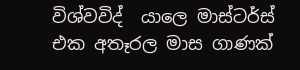විශ්වවිද් ‍ යාලෙ මාස්ටර්ස් එක අතෑරල මාස ගාණක්